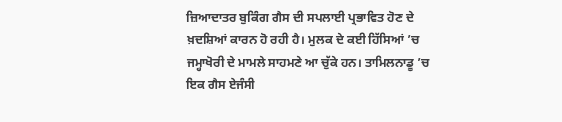ਜ਼ਿਆਦਾਤਰ ਬੁਕਿੰਗ ਗੈਸ ਦੀ ਸਪਲਾਈ ਪ੍ਰਭਾਵਿਤ ਹੋਣ ਦੇ ਖ਼ਦਸ਼ਿਆਂ ਕਾਰਨ ਹੋ ਰਹੀ ਹੈ। ਮੁਲਕ ਦੇ ਕਈ ਹਿੱਸਿਆਂ ’ਚ ਜਮ੍ਹਾਖੋਰੀ ਦੇ ਮਾਮਲੇ ਸਾਹਮਣੇ ਆ ਚੁੱਕੇ ਹਨ। ਤਾਮਿਲਨਾਡੂ ’ਚ ਇਕ ਗੈਸ ਏਜੰਸੀ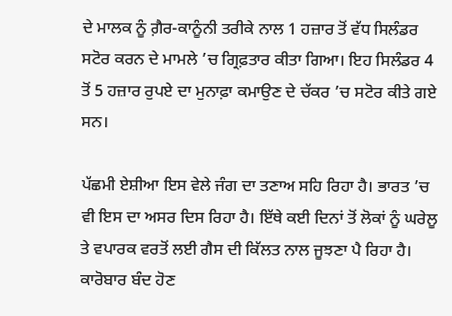ਦੇ ਮਾਲਕ ਨੂੰ ਗ਼ੈਰ-ਕਾਨੂੰਨੀ ਤਰੀਕੇ ਨਾਲ 1 ਹਜ਼ਾਰ ਤੋਂ ਵੱਧ ਸਿਲੰਡਰ ਸਟੋਰ ਕਰਨ ਦੇ ਮਾਮਲੇ ’ਚ ਗ੍ਰਿਫ਼ਤਾਰ ਕੀਤਾ ਗਿਆ। ਇਹ ਸਿਲੰਡਰ 4 ਤੋਂ 5 ਹਜ਼ਾਰ ਰੁਪਏ ਦਾ ਮੁਨਾਫ਼ਾ ਕਮਾਉਣ ਦੇ ਚੱਕਰ ’ਚ ਸਟੋਰ ਕੀਤੇ ਗਏ ਸਨ।

ਪੱਛਮੀ ਏਸ਼ੀਆ ਇਸ ਵੇਲੇ ਜੰਗ ਦਾ ਤਣਾਅ ਸਹਿ ਰਿਹਾ ਹੈ। ਭਾਰਤ ’ਚ ਵੀ ਇਸ ਦਾ ਅਸਰ ਦਿਸ ਰਿਹਾ ਹੈ। ਇੱਥੇ ਕਈ ਦਿਨਾਂ ਤੋਂ ਲੋਕਾਂ ਨੂੰ ਘਰੇਲੂ ਤੇ ਵਪਾਰਕ ਵਰਤੋਂ ਲਈ ਗੈਸ ਦੀ ਕਿੱਲਤ ਨਾਲ ਜੂਝਣਾ ਪੈ ਰਿਹਾ ਹੈ। ਕਾਰੋਬਾਰ ਬੰਦ ਹੋਣ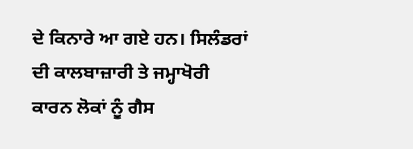ਦੇ ਕਿਨਾਰੇ ਆ ਗਏ ਹਨ। ਸਿਲੰਡਰਾਂ ਦੀ ਕਾਲਬਾਜ਼ਾਰੀ ਤੇ ਜਮ੍ਹਾਖੋਰੀ ਕਾਰਨ ਲੋਕਾਂ ਨੂੰ ਗੈਸ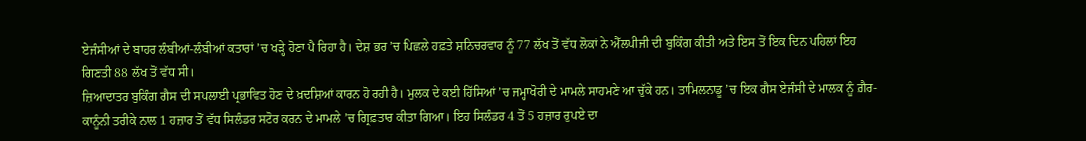ਏਜੰਸੀਆਂ ਦੇ ਬਾਹਰ ਲੰਬੀਆਂ-ਲੰਬੀਆਂ ਕਤਾਰਾਂ ’ਚ ਖੜ੍ਹੇ ਹੋਣਾ ਪੈ ਰਿਹਾ ਹੈ। ਦੇਸ਼ ਭਰ ’ਚ ਪਿਛਲੇ ਹਫ਼ਤੇ ਸ਼ਨਿਚਰਵਾਰ ਨੂੰ 77 ਲੱਖ ਤੋਂ ਵੱਧ ਲੋਕਾਂ ਨੇ ਐੱਲਪੀਜੀ ਦੀ ਬੁਕਿੰਗ ਕੀਤੀ ਅਤੇ ਇਸ ਤੋਂ ਇਕ ਦਿਨ ਪਹਿਲਾਂ ਇਹ ਗਿਣਤੀ 88 ਲੱਖ ਤੋਂ ਵੱਧ ਸੀ।
ਜ਼ਿਆਦਾਤਰ ਬੁਕਿੰਗ ਗੈਸ ਦੀ ਸਪਲਾਈ ਪ੍ਰਭਾਵਿਤ ਹੋਣ ਦੇ ਖ਼ਦਸ਼ਿਆਂ ਕਾਰਨ ਹੋ ਰਹੀ ਹੈ। ਮੁਲਕ ਦੇ ਕਈ ਹਿੱਸਿਆਂ ’ਚ ਜਮ੍ਹਾਖੋਰੀ ਦੇ ਮਾਮਲੇ ਸਾਹਮਣੇ ਆ ਚੁੱਕੇ ਹਨ। ਤਾਮਿਲਨਾਡੂ ’ਚ ਇਕ ਗੈਸ ਏਜੰਸੀ ਦੇ ਮਾਲਕ ਨੂੰ ਗ਼ੈਰ-ਕਾਨੂੰਨੀ ਤਰੀਕੇ ਨਾਲ 1 ਹਜ਼ਾਰ ਤੋਂ ਵੱਧ ਸਿਲੰਡਰ ਸਟੋਰ ਕਰਨ ਦੇ ਮਾਮਲੇ ’ਚ ਗ੍ਰਿਫ਼ਤਾਰ ਕੀਤਾ ਗਿਆ। ਇਹ ਸਿਲੰਡਰ 4 ਤੋਂ 5 ਹਜ਼ਾਰ ਰੁਪਏ ਦਾ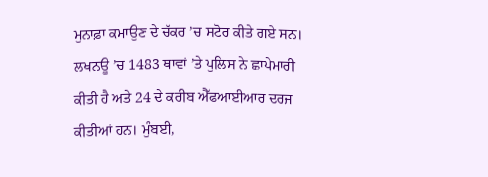ਮੁਨਾਫ਼ਾ ਕਮਾਉਣ ਦੇ ਚੱਕਰ ’ਚ ਸਟੋਰ ਕੀਤੇ ਗਏ ਸਨ।
ਲਖਨਊ ’ਚ 1483 ਥਾਵਾਂ ’ਤੇ ਪੁਲਿਸ ਨੇ ਛਾਪੇਮਾਰੀ ਕੀਤੀ ਹੈ ਅਤੇ 24 ਦੇ ਕਰੀਬ ਐੱਫਆਈਆਰ ਦਰਜ ਕੀਤੀਆਂ ਹਨ। ਮੁੰਬਈ,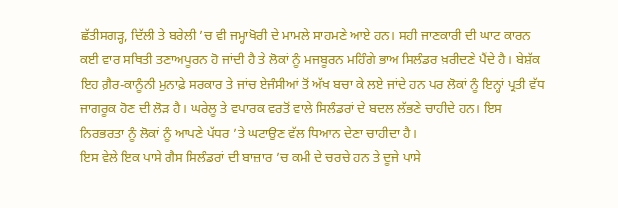ਛੱਤੀਸਗੜ੍ਹ, ਦਿੱਲੀ ਤੇ ਬਰੇਲੀ ’ਚ ਵੀ ਜਮ੍ਹਾਖੋਰੀ ਦੇ ਮਾਮਲੇ ਸਾਹਮਣੇ ਆਏ ਹਨ। ਸਹੀ ਜਾਣਕਾਰੀ ਦੀ ਘਾਟ ਕਾਰਨ ਕਈ ਵਾਰ ਸਥਿਤੀ ਤਣਾਅਪੂਰਨ ਹੋ ਜਾਂਦੀ ਹੈ ਤੇ ਲੋਕਾਂ ਨੂੰ ਮਜਬੂਰਨ ਮਹਿੰਗੇ ਭਾਅ ਸਿਲੰਡਰ ਖ਼ਰੀਦਣੇ ਪੈਂਦੇ ਹੈ। ਬੇਸ਼ੱਕ ਇਹ ਗ਼ੈਰ-ਕਾਨੂੰਨੀ ਮੁਨਾਫ਼ੇ ਸਰਕਾਰ ਤੇ ਜਾਂਚ ਏਜੰਸੀਆਂ ਤੋਂ ਅੱਖ ਬਚਾ ਕੇ ਲਏ ਜਾਂਦੇ ਹਨ ਪਰ ਲੋਕਾਂ ਨੂੰ ਇਨ੍ਹਾਂ ਪ੍ਰਤੀ ਵੱਧ ਜਾਗਰੂਕ ਹੋਣ ਦੀ ਲੋੜ ਹੈ। ਘਰੇਲੂ ਤੇ ਵਪਾਰਕ ਵਰਤੋਂ ਵਾਲੇ ਸਿਲੰਡਰਾਂ ਦੇ ਬਦਲ ਲੱਭਣੇ ਚਾਹੀਦੇ ਹਨ। ਇਸ ਨਿਰਭਰਤਾ ਨੂੰ ਲੋਕਾਂ ਨੂੰ ਆਪਣੇ ਪੱਧਰ ’ਤੇ ਘਟਾਉਣ ਵੱਲ ਧਿਆਨ ਦੇਣਾ ਚਾਹੀਦਾ ਹੈ।
ਇਸ ਵੇਲੇ ਇਕ ਪਾਸੇ ਗੈਸ ਸਿਲੰਡਰਾਂ ਦੀ ਬਾਜ਼ਾਰ ’ਚ ਕਮੀ ਦੇ ਚਰਚੇ ਹਨ ਤੇ ਦੂਜੇ ਪਾਸੇ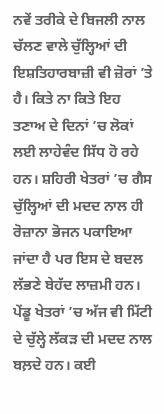ਨਵੇਂ ਤਰੀਕੇ ਦੇ ਬਿਜਲੀ ਨਾਲ ਚੱਲਣ ਵਾਲੇ ਚੁੱਲ੍ਹਿਆਂ ਦੀ ਇਸ਼ਤਿਹਾਰਬਾਜ਼ੀ ਵੀ ਜ਼ੋਰਾਂ ’ਤੇ ਹੈ। ਕਿਤੇ ਨਾ ਕਿਤੇ ਇਹ ਤਣਾਅ ਦੇ ਦਿਨਾਂ ’ਚ ਲੋਕਾਂ ਲਈ ਲਾਹੇਵੰਦ ਸਿੱਧ ਹੋ ਰਹੇ ਹਨ। ਸ਼ਹਿਰੀ ਖੇਤਰਾਂ ’ਚ ਗੈਸ ਚੁੱਲ੍ਹਿਆਂ ਦੀ ਮਦਦ ਨਾਲ ਹੀ ਰੋਜ਼ਾਨਾ ਭੋਜਨ ਪਕਾਇਆ ਜਾਂਦਾ ਹੈ ਪਰ ਇਸ ਦੇ ਬਦਲ ਲੱਭਣੇ ਬੇਹੱਦ ਲਾਜ਼ਮੀ ਹਨ।
ਪੇਂਡੂ ਖੇਤਰਾਂ ’ਚ ਅੱਜ ਵੀ ਮਿੱਟੀ ਦੇ ਚੁੱਲ੍ਹੇ ਲੱਕੜ ਦੀ ਮਦਦ ਨਾਲ ਬਲ਼ਦੇ ਹਨ। ਕਈ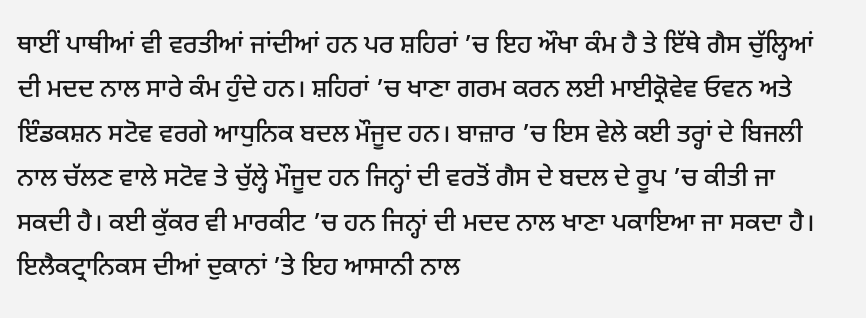ਥਾਈਂ ਪਾਥੀਆਂ ਵੀ ਵਰਤੀਆਂ ਜਾਂਦੀਆਂ ਹਨ ਪਰ ਸ਼ਹਿਰਾਂ ’ਚ ਇਹ ਔਖਾ ਕੰਮ ਹੈ ਤੇ ਇੱਥੇ ਗੈਸ ਚੁੱਲ੍ਹਿਆਂ ਦੀ ਮਦਦ ਨਾਲ ਸਾਰੇ ਕੰਮ ਹੁੰਦੇ ਹਨ। ਸ਼ਹਿਰਾਂ ’ਚ ਖਾਣਾ ਗਰਮ ਕਰਨ ਲਈ ਮਾਈਕ੍ਰੋਵੇਵ ਓਵਨ ਅਤੇ ਇੰਡਕਸ਼ਨ ਸਟੋਵ ਵਰਗੇ ਆਧੁਨਿਕ ਬਦਲ ਮੌਜੂਦ ਹਨ। ਬਾਜ਼ਾਰ ’ਚ ਇਸ ਵੇਲੇ ਕਈ ਤਰ੍ਹਾਂ ਦੇ ਬਿਜਲੀ ਨਾਲ ਚੱਲਣ ਵਾਲੇ ਸਟੋਵ ਤੇ ਚੁੱਲ੍ਹੇ ਮੌਜੂਦ ਹਨ ਜਿਨ੍ਹਾਂ ਦੀ ਵਰਤੋਂ ਗੈਸ ਦੇ ਬਦਲ ਦੇ ਰੂਪ ’ਚ ਕੀਤੀ ਜਾ ਸਕਦੀ ਹੈ। ਕਈ ਕੁੱਕਰ ਵੀ ਮਾਰਕੀਟ ’ਚ ਹਨ ਜਿਨ੍ਹਾਂ ਦੀ ਮਦਦ ਨਾਲ ਖਾਣਾ ਪਕਾਇਆ ਜਾ ਸਕਦਾ ਹੈ।
ਇਲੈਕਟ੍ਰਾਨਿਕਸ ਦੀਆਂ ਦੁਕਾਨਾਂ ’ਤੇ ਇਹ ਆਸਾਨੀ ਨਾਲ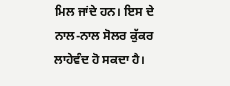ਮਿਲ ਜਾਂਦੇ ਹਨ। ਇਸ ਦੇ ਨਾਲ-ਨਾਲ ਸੋਲਰ ਕੁੱਕਰ ਲਾਹੇਵੰਦ ਹੋ ਸਕਦਾ ਹੈ।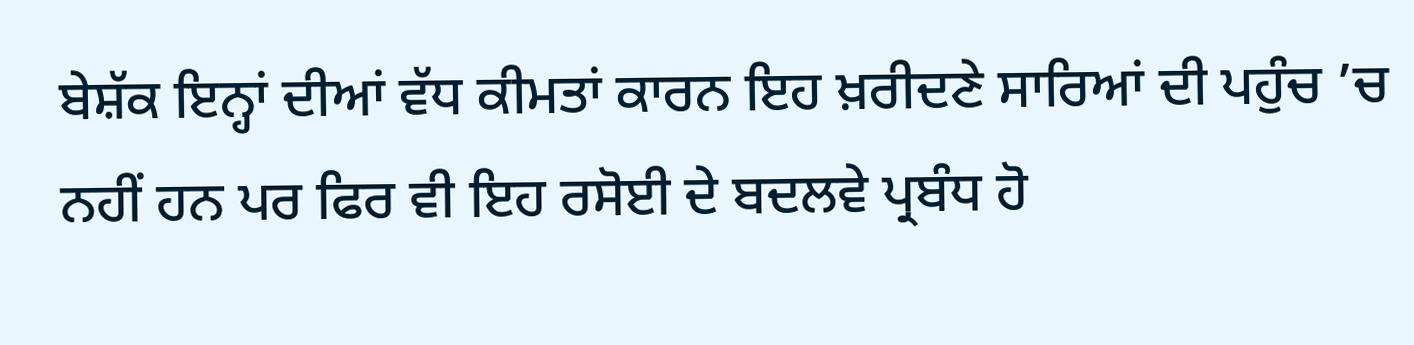ਬੇਸ਼ੱਕ ਇਨ੍ਹਾਂ ਦੀਆਂ ਵੱਧ ਕੀਮਤਾਂ ਕਾਰਨ ਇਹ ਖ਼ਰੀਦਣੇ ਸਾਰਿਆਂ ਦੀ ਪਹੁੰਚ ’ਚ ਨਹੀਂ ਹਨ ਪਰ ਫਿਰ ਵੀ ਇਹ ਰਸੋਈ ਦੇ ਬਦਲਵੇ ਪ੍ਰਬੰਧ ਹੋ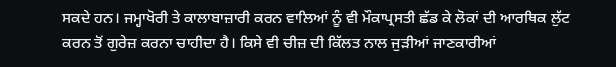ਸਕਦੇ ਹਨ। ਜਮ੍ਹਾਖੋਰੀ ਤੇ ਕਾਲਾਬਾਜ਼ਾਰੀ ਕਰਨ ਵਾਲਿਆਂ ਨੂੰ ਵੀ ਮੌਕਾਪ੍ਰਸਤੀ ਛੱਡ ਕੇ ਲੋਕਾਂ ਦੀ ਆਰਥਿਕ ਲੁੱਟ ਕਰਨ ਤੋਂ ਗੁਰੇਜ਼ ਕਰਨਾ ਚਾਹੀਦਾ ਹੈ। ਕਿਸੇ ਵੀ ਚੀਜ਼ ਦੀ ਕਿੱਲਤ ਨਾਲ ਜੁੜੀਆਂ ਜਾਣਕਾਰੀਆਂ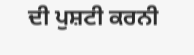ਦੀ ਪੁਸ਼ਟੀ ਕਰਨੀ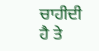ਚਾਹੀਦੀ ਹੈ ਤੇ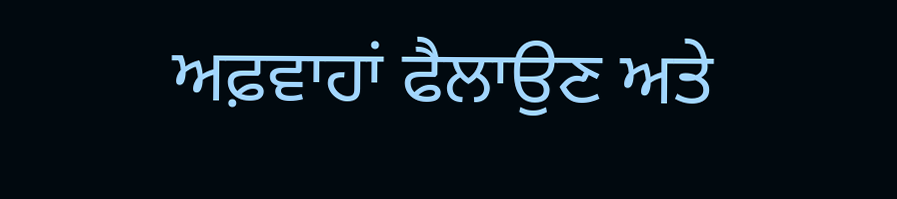ਅਫ਼ਵਾਹਾਂ ਫੈਲਾਉਣ ਅਤੇ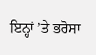ਇਨ੍ਹਾਂ ’ਤੇ ਭਰੋਸਾ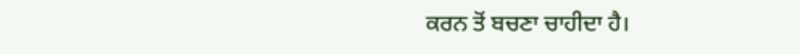ਕਰਨ ਤੋਂ ਬਚਣਾ ਚਾਹੀਦਾ ਹੈ।